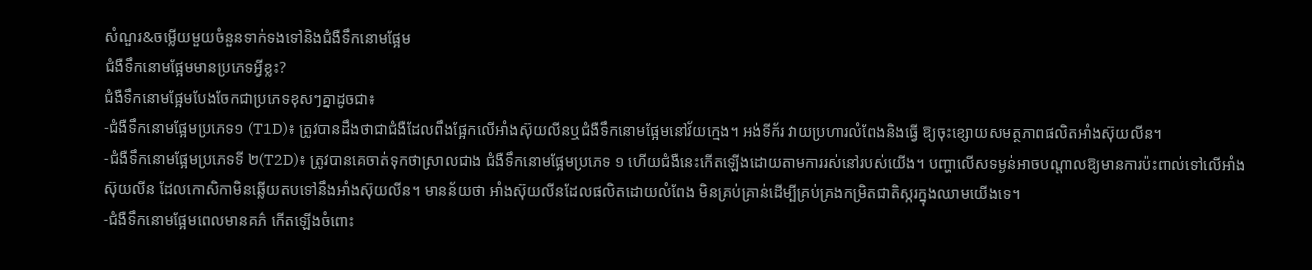សំណួរ&ចម្លើយមួយចំនួនទាក់ទងទៅនិងជំងឺទឹកនោមផ្អែម
ជំងឺទឹកនោមផ្អែមមានប្រភេទអ្វីខ្លះ?
ជំងឺទឹកនោមផ្អែមបែងចែកជាប្រភេទខុសៗគ្នាដូចជា៖
-ជំងឺទឹកនោមផ្អែមប្រភេទ១ (T1D)៖ ត្រូវបានដឹងថាជាជំងឺដែលពឹងផ្អែកលើអាំងស៊ុយលីនឬជំងឺទឹកនោមផ្អែមនៅវ័យក្មេង។ អង់ទីក័រ វាយប្រហារលំពែងនិងធ្វើ ឱ្យចុះខ្សោយសមត្ថភាពផលិតអាំងស៊ុយលីន។
-ជំងឺទឹកនោមផ្អែមប្រភេទទី ២(T2D)៖ ត្រូវបានគេចាត់ទុកថាស្រាលជាង ជំងឺទឹកនោមផ្អែមប្រភេទ ១ ហើយជំងឺនេះកើតឡើងដោយតាមការរស់នៅរបស់យើង។ បញ្ហាលើសទម្ងន់អាចបណ្តាលឱ្យមានការប៉ះពាល់ទៅលើអាំងស៊ុយលីន ដែលកោសិកាមិនឆ្លើយតបទៅនឹងអាំងស៊ុយលីន។ មានន័យថា អាំងស៊ុយលីនដែលផលិតដោយលំពែង មិនគ្រប់គ្រាន់ដើម្បីគ្រប់គ្រងកម្រិតជាតិស្ករក្នុងឈាមយើងទេ។
-ជំងឺទឹកនោមផ្អែមពេលមានគភ៌ កើតឡើងចំពោះ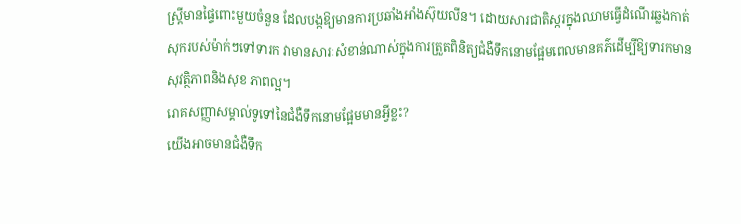ស្ត្រីមានផ្ទៃពោះមួយចំនួន ដែលបង្កឱ្យមានការប្រឆាំងអាំងស៊ុយលីន។ ដោយសារជាតិស្ករក្នុងឈាមធ្វើដំណើរឆ្លងកាត់សុករបស់ម៉ាក់ៗទៅទារក វាមានសារៈសំខាន់ណាស់ក្នុងការត្រួតពិនិត្យជំងឺទឹកនោមផ្អែមពេលមានគភ៌ដើម្បីឱ្យទារកមានសុវត្ថិភាពនិងសុខ ភាពល្អ។
រោគសញ្ញាសម្គាល់ទូទៅនៃជំងឺទឹកនោមផ្អែមមានអ្វីខ្លះ?
យើងអាចមានជំងឺទឹក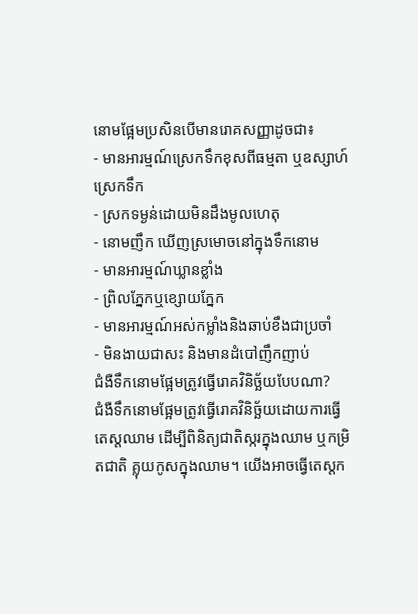នោមផ្អែមប្រសិនបើមានរោគសញ្ញាដូចជា៖
- មានអារម្មណ៍ស្រេកទឹកខុសពីធម្មតា ឬឧស្សាហ៍ស្រេកទឹក
- ស្រកទម្ងន់ដោយមិនដឹងមូលហេតុ
- នោមញឹក ឃើញស្រមោចនៅក្នុងទឹកនោម
- មានអារម្មណ៍ឃ្លានខ្លាំង
- ព្រិលភ្នែកឬខ្សោយភ្នែក
- មានអារម្មណ៍អស់កម្លាំងនិងឆាប់ខឹងជាប្រចាំ
- មិនងាយជាសះ និងមានដំបៅញឹកញាប់
ជំងឺទឹកនោមផ្អែមត្រូវធ្វើរោគវិនិច្ឆ័យបែបណា?
ជំងឺទឹកនោមផ្អែមត្រូវធ្វើរោគវិនិច្ឆ័យដោយការធ្វើ តេស្តឈាម ដើម្បីពិនិត្យជាតិស្ករក្នុងឈាម ឬកម្រិតជាតិ គ្លុយកូសក្នុងឈាម។ យើងអាចធ្វើតេស្តក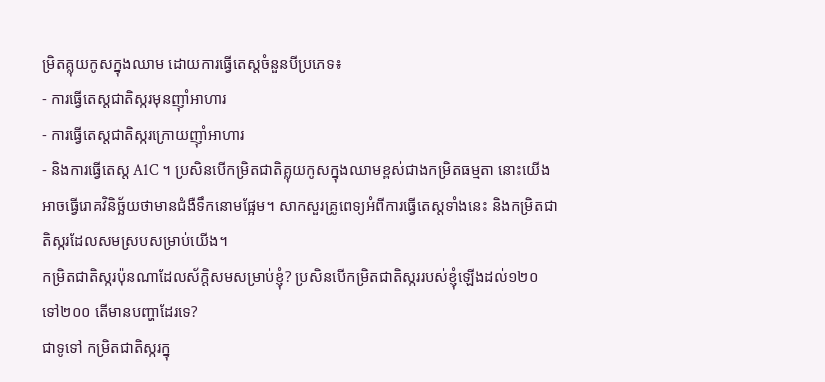ម្រិតគ្លុយកូសក្នុងឈាម ដោយការធ្វើតេស្តចំនួនបីប្រភេទ៖
- ការធ្វើតេស្តជាតិស្ករមុនញ៉ាំអាហារ
- ការធ្វើតេស្តជាតិស្ករក្រោយញ៉ាំអាហារ
- និងការធ្វើតេស្ត A1C ។ ប្រសិនបើកម្រិតជាតិគ្លុយកូសក្នុងឈាមខ្ពស់ជាងកម្រិតធម្មតា នោះយើងអាចធ្វើរោគវិនិច្ឆ័យថាមានជំងឺទឹកនោមផ្អែម។ សាកសួរគ្រូពេទ្យអំពីការធ្វើតេស្តទាំងនេះ និងកម្រិតជាតិស្ករដែលសមស្របសម្រាប់យើង។
កម្រិតជាតិស្ករប៉ុនណាដែលស័ក្តិសមសម្រាប់ខ្ញុំ? ប្រសិនបើកម្រិតជាតិស្កររបស់ខ្ញុំឡើងដល់១២០ ទៅ២០០ តើមានបញ្ហាដែរទេ?
ជាទូទៅ កម្រិតជាតិស្ករក្នុ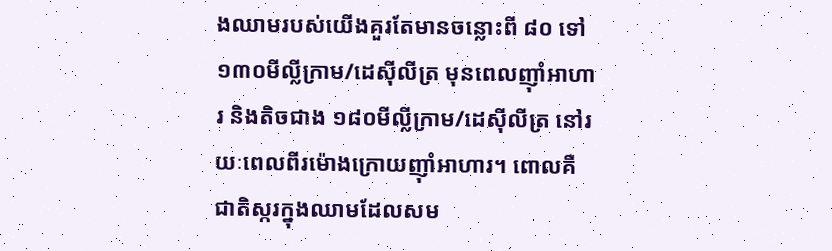ងឈាមរបស់យើងគួរតែមានចន្លោះពី ៨០ ទៅ ១៣០មីល្លីក្រាម/ដេស៊ីលីត្រ មុនពេលញ៉ាំអាហារ និងតិចជាង ១៨០មីល្លីក្រាម/ដេស៊ីលីត្រ នៅរយៈពេលពីរម៉ោងក្រោយញ៉ាំអាហារ។ ពោលគឺ ជាតិស្ករក្នុងឈាមដែលសម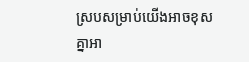ស្របសម្រាប់យើងអាចខុសគ្នាអា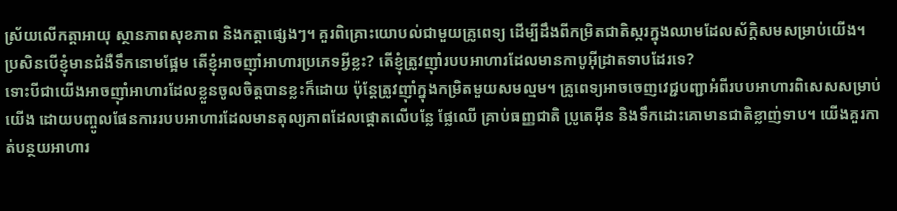ស្រ័យលើកត្តាអាយុ ស្ថានភាពសុខភាព និងកត្តាផ្សេងៗ។ គួរពិគ្រោះយោបល់ជាមួយគ្រូពេទ្យ ដើម្បីដឹងពីកម្រិតជាតិស្ករក្នុងឈាមដែលស័ក្តិសមសម្រាប់យើង។
ប្រសិនបើខ្ញុំមានជំងឺទឹកនោមផ្អែម តើខ្ញុំអាចញ៉ាំអាហារប្រភេទអ្វីខ្លះ? តើខ្ញុំត្រូវញ៉ាំរបបអាហារដែលមានកាបូអ៊ីដ្រាតទាបដែរទេ?
ទោះបីជាយើងអាចញ៉ាំអាហារដែលខ្លួនចូលចិត្តបានខ្លះក៏ដោយ ប៉ុន្តែត្រូវញ៉ាំក្នុងកម្រិតមួយសមល្មម។ គ្រូពេទ្យអាចចេញវេជ្ជបញ្ជាអំពីរបបអាហារពិសេសសម្រាប់យើង ដោយបញ្ចូលផែនការរបបអាហារដែលមានតុល្យភាពដែលផ្តោតលើបន្លែ ផ្លែឈើ គ្រាប់ធញ្ញជាតិ ប្រូតេអ៊ីន និងទឹកដោះគោមានជាតិខ្លាញ់ទាប។ យើងគួរកាត់បន្ថយអាហារ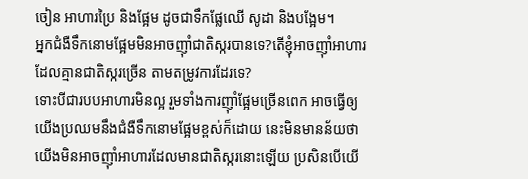ចៀន អាហារប្រៃ និងផ្អែម ដូចជាទឹកផ្លែឈើ សូដា និងបង្អែម។
អ្នកជំងឺទឹកនោមផ្អែមមិនអាចញ៉ាំជាតិស្ករបានទេ?តើខ្ញុំអាចញ៉ាំអាហារដែលគ្មានជាតិស្ករច្រើន តាមតម្រូវការដែរទេ?
ទោះបីជារបបអាហារមិនល្អ រួមទាំងការញ៉ាំផ្អែមច្រើនពេក អាចធ្វើឲ្យយើងប្រឈមនឹងជំងឺទឹកនោមផ្អែមខ្ពស់ក៏ដោយ នេះមិនមានន័យថាយើងមិនអាចញ៉ាំអាហារដែលមានជាតិស្ករនោះឡើយ ប្រសិនបើយើ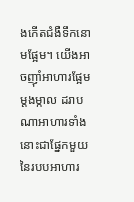ងកើតជំងឺទឹកនោមផ្អែម។ យើងអាចញ៉ាំអាហារផ្អែមម្តងម្កាល ដរាបណាអាហារទាំងនោះជាផ្នែកមួយនៃរបបអាហារ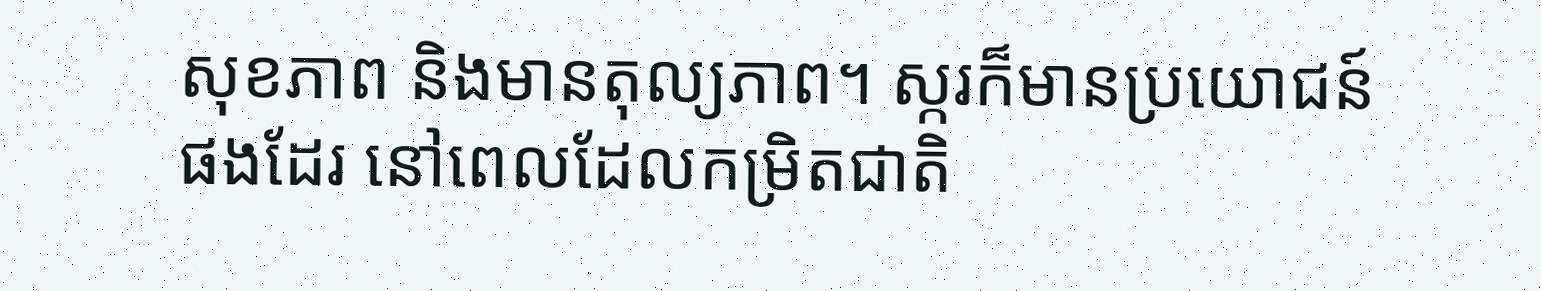សុខភាព និងមានតុល្យភាព។ ស្ករក៏មានប្រយោជន៍ផងដែរ នៅពេលដែលកម្រិតជាតិ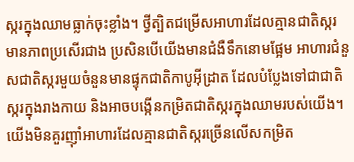ស្ករក្នុងឈាមធ្លាក់ចុះខ្លាំង។ ថ្វីត្បិតជម្រើសអាហារដែលគ្មានជាតិស្ករមានភាពប្រសើរជាង ប្រសិនបើយើងមានជំងឺទឹកនោមផ្អែម អាហារជំនួសជាតិស្ករមួយចំនួនមានផ្ទុកជាតិកាបូអ៊ីដ្រាត ដែលបំប្លែងទៅជាជាតិស្ករក្នុងរាងកាយ និងអាចបង្កើនកម្រិតជាតិស្ករក្នុងឈាមរបស់យើង។ យើងមិនគួរញ៉ាំអាហារដែលគ្មានជាតិស្ករច្រើនលើសកម្រិត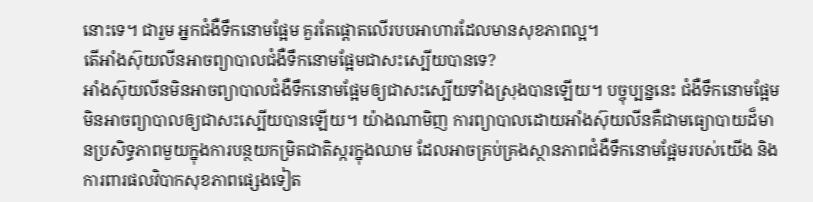នោះទេ។ ជារួម អ្នកជំងឺទឹកនោមផ្អែម គួរតែផ្តោតលើរបបអាហារដែលមានសុខភាពល្អ។
តើអាំងស៊ុយលីនអាចព្យាបាលជំងឺទឹកនោមផ្អែមជាសះស្បើយបានទេ?
អាំងស៊ុយលីនមិនអាចព្យាបាលជំងឺទឹកនោមផ្អែមឲ្យជាសះស្បើយទាំងស្រុងបានឡើយ។ បច្ចុប្បន្ននេះ ជំងឺទឹកនោមផ្អែមមិនអាចព្យាបាលឲ្យជាសះស្បើយបានឡើយ។ យ៉ាងណាមិញ ការព្យាបាលដោយអាំងស៊ុយលីនគឺជាមធ្យោបាយដ៏មានប្រសិទ្ធភាពមួយក្នុងការបន្ថយកម្រិតជាតិស្ករក្នុងឈាម ដែលអាចគ្រប់គ្រងស្ថានភាពជំងឺទឹកនោមផ្អែមរបស់យើង និងការពារផលវិបាកសុខភាពផ្សេងទៀត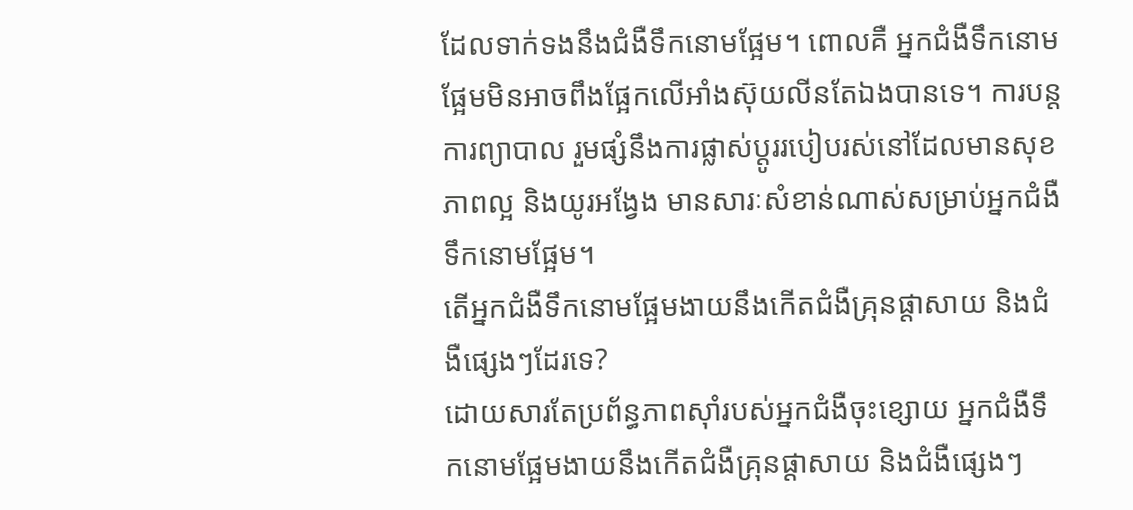ដែលទាក់ទងនឹងជំងឺទឹកនោមផ្អែម។ ពោលគឺ អ្នកជំងឺទឹកនោមផ្អែមមិនអាចពឹងផ្អែកលើអាំងស៊ុយលីនតែឯងបានទេ។ ការបន្តការព្យាបាល រួមផ្សំនឹងការផ្លាស់ប្តូររបៀបរស់នៅដែលមានសុខភាពល្អ និងយូរអង្វែង មានសារៈសំខាន់ណាស់សម្រាប់អ្នកជំងឺទឹកនោមផ្អែម។
តើអ្នកជំងឺទឹកនោមផ្អែមងាយនឹងកើតជំងឺគ្រុនផ្តាសាយ និងជំងឺផ្សេងៗដែរទេ?
ដោយសារតែប្រព័ន្ធភាពស៊ាំរបស់អ្នកជំងឺចុះខ្សោយ អ្នកជំងឺទឹកនោមផ្អែមងាយនឹងកើតជំងឺគ្រុនផ្តាសាយ និងជំងឺផ្សេងៗ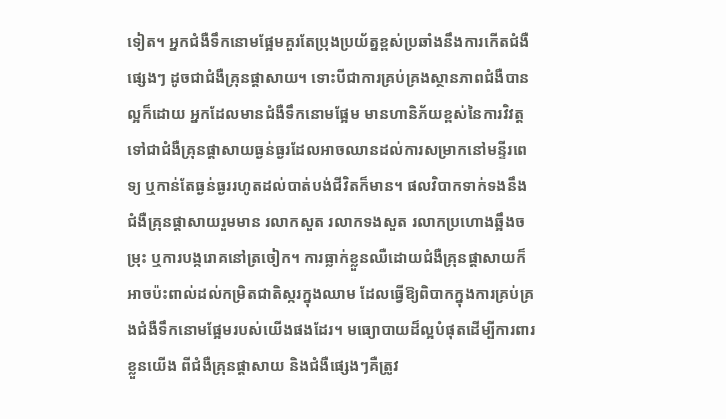ទៀត។ អ្នកជំងឺទឹកនោមផ្អែមគួរតែប្រុងប្រយ័ត្នខ្ពស់ប្រឆាំងនឹងការកើតជំងឺផ្សេងៗ ដូចជាជំងឺគ្រុនផ្ដាសាយ។ ទោះបីជាការគ្រប់គ្រងស្ថានភាពជំងឺបានល្អក៏ដោយ អ្នកដែលមានជំងឺទឹកនោមផ្អែម មានហានិភ័យខ្ពស់នៃការវិវត្តទៅជាជំងឺគ្រុនផ្តាសាយធ្ងន់ធ្ងរដែលអាចឈានដល់ការសម្រាកនៅមន្ទីរពេទ្យ ឬកាន់តែធ្ងន់ធ្ងររហូតដល់បាត់បង់ជីវិតក៏មាន។ ផលវិបាកទាក់ទងនឹងជំងឺគ្រុនផ្តាសាយរួមមាន រលាកសួត រលាកទងសួត រលាកប្រហោងឆ្អឹងចម្រុះ ឬការបង្ករោគនៅត្រចៀក។ ការធ្លាក់ខ្លួនឈឺដោយជំងឺគ្រុនផ្តាសាយក៏អាចប៉ះពាល់ដល់កម្រិតជាតិស្ករក្នុងឈាម ដែលធ្វើឱ្យពិបាកក្នុងការគ្រប់គ្រងជំងឺទឹកនោមផ្អែមរបស់យើងផងដែរ។ មធ្យោបាយដ៏ល្អបំផុតដើម្បីការពារខ្លួនយើង ពីជំងឺគ្រុនផ្តាសាយ និងជំងឺផ្សេងៗគឺត្រូវ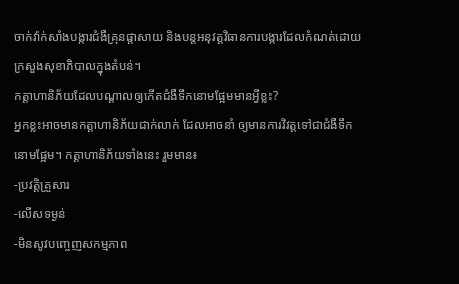ចាក់វ៉ាក់សាំងបង្ការជំងឺគ្រុនផ្តាសាយ និងបន្តអនុវត្តវិធានការបង្ការដែលកំណត់ដោយក្រសួងសុខាភិបាលក្នុងតំបន់។
កត្តាហានិភ័យដែលបណ្តាលឲ្យកើតជំងឺទឹកនោមផ្អែមមានអ្វីខ្លះ?
អ្នកខ្លះអាចមានកត្តាហានិភ័យជាក់លាក់ ដែលអាចនាំ ឲ្យមានការវិវត្តទៅជាជំងឺទឹកនោមផ្អែម។ កត្តាហានិភ័យទាំងនេះ រួមមាន៖
-ប្រវត្តិគ្រួសារ
-លើសទម្ងន់
-មិនសូវបញ្ចេញសកម្មភាព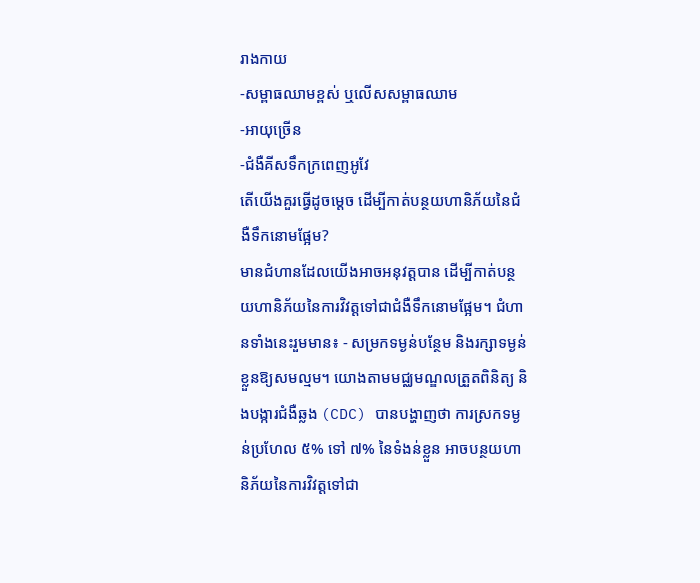រាងកាយ
-សម្ពាធឈាមខ្ពស់ ឬលើសសម្ពាធឈាម
-អាយុច្រើន
-ជំងឺគីសទឹកក្រពេញអូវែ
តើយើងគួរធ្វើដូចម្តេច ដើម្បីកាត់បន្ថយហានិភ័យនៃជំងឺទឹកនោមផ្អែម?
មានជំហានដែលយើងអាចអនុវត្តបាន ដើម្បីកាត់បន្ថយហានិភ័យនៃការវិវត្តទៅជាជំងឺទឹកនោមផ្អែម។ ជំហានទាំងនេះរួមមាន៖ - សម្រកទម្ងន់បន្ថែម និងរក្សាទម្ងន់ខ្លួនឱ្យសមល្មម។ យោងតាមមជ្ឈមណ្ឌលត្រួតពិនិត្យ និងបង្ការជំងឺឆ្លង (CDC) បានបង្ហាញថា ការស្រកទម្ងន់ប្រហែល ៥% ទៅ ៧% នៃទំងន់ខ្លួន អាចបន្ថយហានិភ័យនៃការវិវត្តទៅជា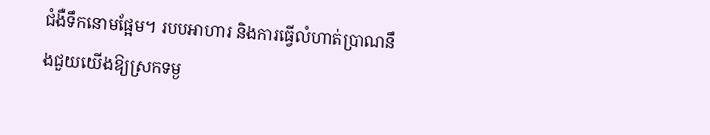ជំងឺទឹកនោមផ្អែម។ របបអាហារ និងការធ្វើលំហាត់ប្រាណនឹងជួយយើងឱ្យស្រកទម្ង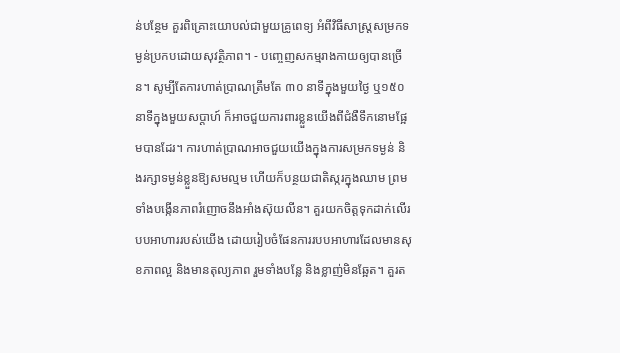ន់បន្ថែម គួរពិគ្រោះយោបល់ជាមួយគ្រូពេទ្យ អំពីវិធីសាស្រ្តសម្រកទម្ងន់ប្រកបដោយសុវត្ថិភាព។ - បញ្ចេញសកម្មរាងកាយឲ្យបានច្រើន។ សូម្បីតែការហាត់ប្រាណត្រឹមតែ ៣០ នាទីក្នុងមួយថ្ងៃ ឬ១៥០ នាទីក្នុងមួយសប្តាហ៍ ក៏អាចជួយការពារខ្លួនយើងពីជំងឺទឹកនោមផ្អែមបានដែរ។ ការហាត់ប្រាណអាចជួយយើងក្នុងការសម្រកទម្ងន់ និងរក្សាទម្ងន់ខ្លួនឱ្យសមល្មម ហើយក៏បន្ថយជាតិស្ករក្នុងឈាម ព្រមទាំងបង្កើនភាពរំញោចនឹងអាំងស៊ុយលីន។ គួរយកចិត្តទុកដាក់លើរបបអាហាររបស់យើង ដោយរៀបចំផែនការរបបអាហារដែលមានសុខភាពល្អ និងមានតុល្យភាព រួមទាំងបន្លែ និងខ្លាញ់មិនឆ្អែត។ គួរត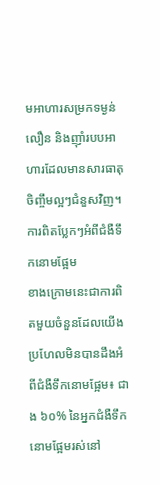មអាហារសម្រកទម្ងន់លឿន និងញ៉ាំរបបអាហារដែលមានសារធាតុចិញ្ចឹមល្អៗជំនួសវិញ។
ការពិតប្លែកៗអំពីជំងឺទឹកនោមផ្អែម
ខាងក្រោមនេះជាការពិតមួយចំនួនដែលយើងប្រហែលមិនបានដឹងអំពីជំងឺទឹកនោមផ្អែម៖ ជាង ៦០% នៃអ្នកជំងឺទឹកនោមផ្អែមរស់នៅ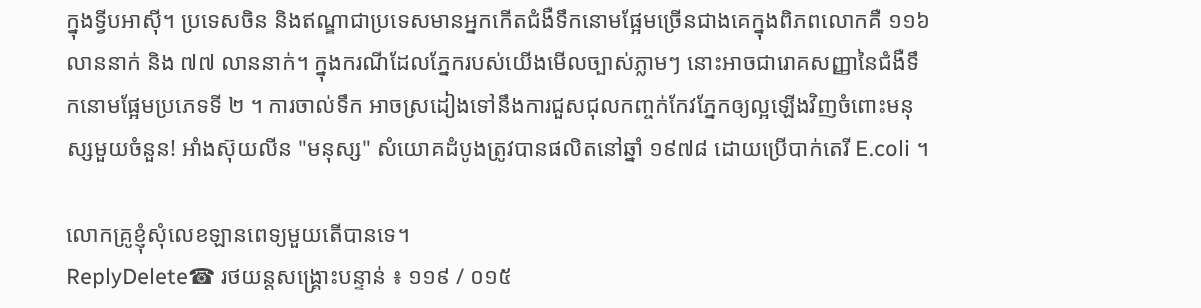ក្នុងទ្វីបអាស៊ី។ ប្រទេសចិន និងឥណ្ឌាជាប្រទេសមានអ្នកកើតជំងឺទឹកនោមផ្អែមច្រើនជាងគេក្នុងពិភពលោកគឺ ១១៦ លាននាក់ និង ៧៧ លាននាក់។ ក្នុងករណីដែលភ្នែករបស់យើងមើលច្បាស់ភ្លាមៗ នោះអាចជារោគសញ្ញានៃជំងឺទឹកនោមផ្អែមប្រភេទទី ២ ។ ការចាល់ទឹក អាចស្រដៀងទៅនឹងការជួសជុលកញ្ចក់កែវភ្នែកឲ្យល្អឡើងវិញចំពោះមនុស្សមួយចំនួន! អាំងស៊ុយលីន "មនុស្ស" សំយោគដំបូងត្រូវបានផលិតនៅឆ្នាំ ១៩៧៨ ដោយប្រើបាក់តេរី E.coli ។

លោកគ្រូខ្ញុំសុំលេខឡានពេទ្យមួយតើបានទេ។
ReplyDelete☎ រថយន្តសង្រ្គោះបន្ទាន់ ៖ ១១៩ / ០១៥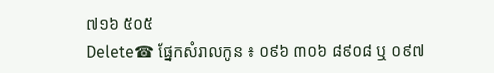៧១៦ ៥០៥
Delete☎ ផ្នែកសំរាលកូន ៖ ០៩៦ ៣០៦ ៨៩០៨ ឬ ០៩៧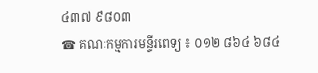៤៣៧ ៩៨០៣
☎ គណៈកម្មការមន្ទីរពេទ្យ ៖ ០១២ ៨៦៤ ៦៨៤